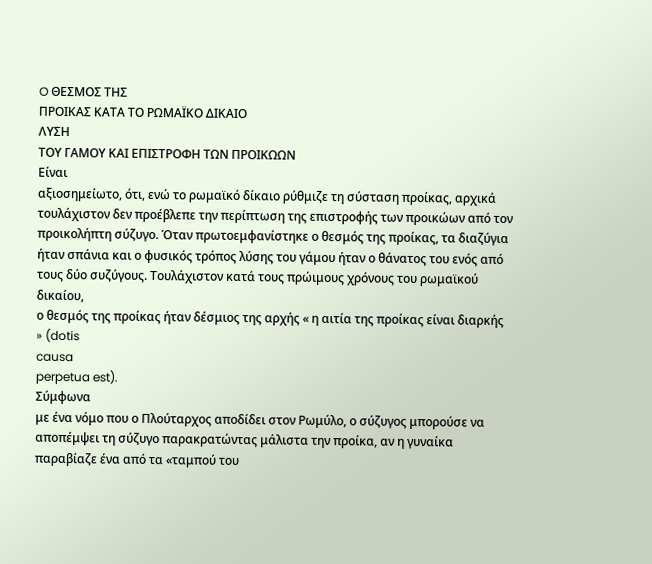O ΘΕΣΜΟΣ ΤΗΣ
ΠΡΟΙΚΑΣ ΚΑΤΑ ΤΟ ΡΩΜΑΪΚΟ ΔΙΚΑΙΟ
ΛΥΣΗ
ΤΟΥ ΓΑΜΟΥ ΚΑΙ ΕΠΙΣΤΡΟΦΗ ΤΩΝ ΠΡΟΙΚΩΩΝ
Είναι
αξιοσημείωτο, ότι, ενώ το ρωμαϊκό δίκαιο ρύθμιζε τη σύσταση προίκας, αρχικά
τουλάχιστον δεν προέβλεπε την περίπτωση της επιστροφής των προικώων από τον
προικολήπτη σύζυγο. Όταν πρωτοεμφανίστηκε ο θεσμός της προίκας, τα διαζύγια
ήταν σπάνια και ο φυσικός τρόπος λύσης του γάμου ήταν ο θάνατος του ενός από
τους δύο συζύγους. Τουλάχιστον κατά τους πρώιμους χρόνους του ρωμαϊκού δικαίου,
ο θεσμός της προίκας ήταν δέσμιος της αρχής « η αιτία της προίκας είναι διαρκής
» (dotis
causa
perpetua est).
Σύμφωνα
με ένα νόμο που ο Πλούταρχος αποδίδει στον Ρωμύλο, ο σύζυγος μπορούσε να
αποπέμψει τη σύζυγο παρακρατώντας μάλιστα την προίκα, αν η γυναίκα
παραβίαζε ένα από τα «ταμπού του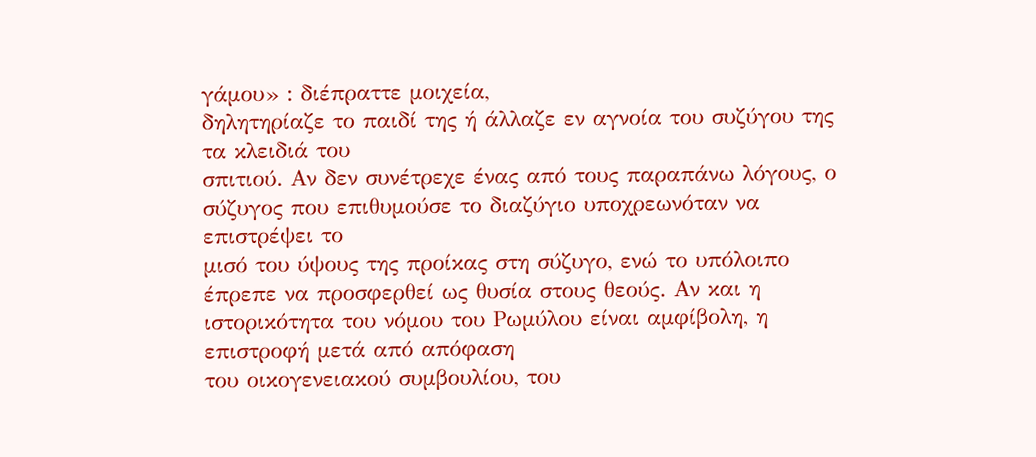γάμου» : διέπραττε μοιχεία,
δηλητηρίαζε το παιδί της ή άλλαζε εν αγνοία του συζύγου της τα κλειδιά του
σπιτιού. Αν δεν συνέτρεχε ένας από τους παραπάνω λόγους, ο σύζυγος που επιθυμούσε το διαζύγιο υποχρεωνόταν να επιστρέψει το
μισό του ύψους της προίκας στη σύζυγο, ενώ το υπόλοιπο έπρεπε να προσφερθεί ως θυσία στους θεούς. Αν και η
ιστορικότητα του νόμου του Ρωμύλου είναι αμφίβολη, η επιστροφή μετά από απόφαση
του οικογενειακού συμβουλίου, του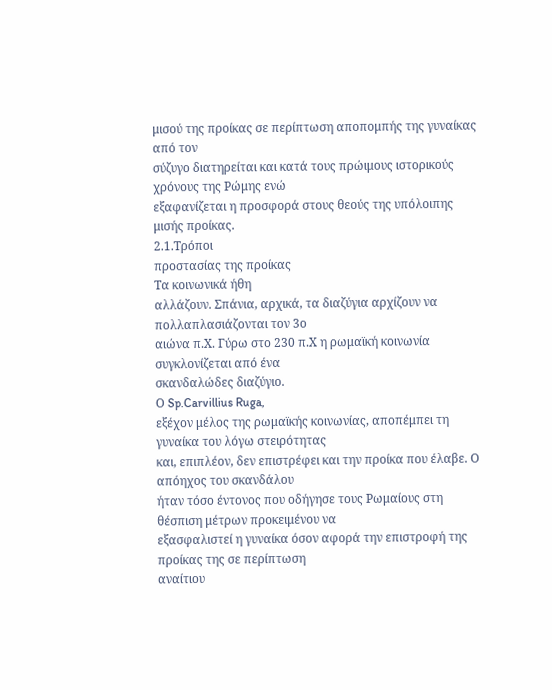μισού της προίκας σε περίπτωση αποπομπής της γυναίκας από τον
σύζυγο διατηρείται και κατά τους πρώιμους ιστορικούς χρόνους της Ρώμης ενώ
εξαφανίζεται η προσφορά στους θεούς της υπόλοιπης μισής προίκας.
2.1.Τρόποι
προστασίας της προίκας
Τα κοινωνικά ήθη
αλλάζουν. Σπάνια, αρχικά, τα διαζύγια αρχίζουν να πολλαπλασιάζονται τον 3ο
αιώνα π.Χ. Γύρω στο 230 π.Χ η ρωμαϊκή κοινωνία συγκλονίζεται από ένα
σκανδαλώδες διαζύγιο.
Ο Sp.Carvillius Ruga,
εξέχον μέλος της ρωμαϊκής κοινωνίας, αποπέμπει τη γυναίκα του λόγω στειρότητας
και, επιπλέον, δεν επιστρέφει και την προίκα που έλαβε. Ο απόηχος του σκανδάλου
ήταν τόσο έντονος που οδήγησε τους Ρωμαίους στη θέσπιση μέτρων προκειμένου να
εξασφαλιστεί η γυναίκα όσον αφορά την επιστροφή της προίκας της σε περίπτωση
αναίτιου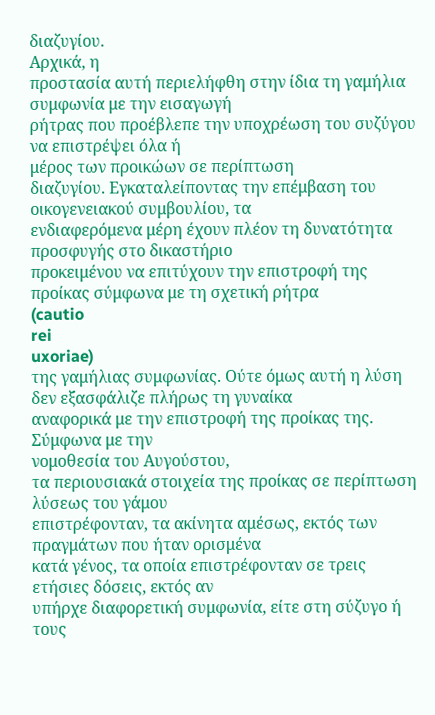διαζυγίου.
Αρχικά, η
προστασία αυτή περιελήφθη στην ίδια τη γαμήλια συμφωνία με την εισαγωγή
ρήτρας που προέβλεπε την υποχρέωση του συζύγου να επιστρέψει όλα ή
μέρος των προικώων σε περίπτωση
διαζυγίου. Εγκαταλείποντας την επέμβαση του οικογενειακού συμβουλίου, τα
ενδιαφερόμενα μέρη έχουν πλέον τη δυνατότητα προσφυγής στο δικαστήριο
προκειμένου να επιτύχουν την επιστροφή της προίκας σύμφωνα με τη σχετική ρήτρα
(cautio
rei
uxoriae)
της γαμήλιας συμφωνίας. Ούτε όμως αυτή η λύση δεν εξασφάλιζε πλήρως τη γυναίκα
αναφορικά με την επιστροφή της προίκας της.
Σύμφωνα με την
νομοθεσία του Αυγούστου,
τα περιουσιακά στοιχεία της προίκας σε περίπτωση λύσεως του γάμου
επιστρέφονταν, τα ακίνητα αμέσως, εκτός των πραγμάτων που ήταν ορισμένα
κατά γένος, τα οποία επιστρέφονταν σε τρεις ετήσιες δόσεις, εκτός αν
υπήρχε διαφορετική συμφωνία, είτε στη σύζυγο ή τους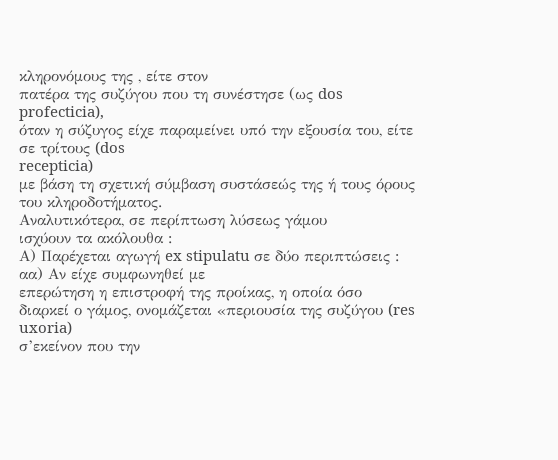κληρονόμους της , είτε στον
πατέρα της συζύγου που τη συνέστησε (ως dos profecticia),
όταν η σύζυγος είχε παραμείνει υπό την εξουσία του, είτε σε τρίτους (dos
recepticia)
με βάση τη σχετική σύμβαση συστάσεώς της ή τους όρους του κληροδοτήματος.
Αναλυτικότερα, σε περίπτωση λύσεως γάμου
ισχύουν τα ακόλουθα :
Α) Παρέχεται αγωγή ex stipulatu σε δύο περιπτώσεις :
αα) Αν είχε συμφωνηθεί με
επερώτηση η επιστροφή της προίκας, η οποία όσο διαρκεί ο γάμος, ονομάζεται «περιουσία της συζύγου (res
uxoria)
σ’εκείνον που την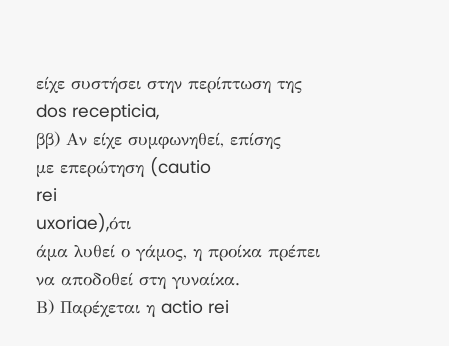είχε συστήσει στην περίπτωση της dos recepticia,
ββ) Αν είχε συμφωνηθεί, επίσης
με επερώτηση (cautio
rei
uxoriae),ότι
άμα λυθεί ο γάμος, η προίκα πρέπει να αποδοθεί στη γυναίκα.
Β) Παρέχεται η actio rei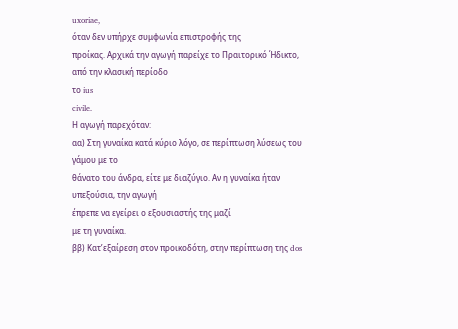uxoriae,
όταν δεν υπήρχε συμφωνία επιστροφής της
προίκας. Αρχικά την αγωγή παρείχε το Πραιτορικό Ήδικτο, από την κλασική περίοδο
το ius
civile.
Η αγωγή παρεχόταν:
αα) Στη γυναίκα κατά κύριο λόγο, σε περίπτωση λύσεως του γάμου με το
θάνατο του άνδρα, είτε με διαζύγιο. Αν η γυναίκα ήταν υπεξούσια, την αγωγή
έπρεπε να εγείρει ο εξουσιαστής της μαζί
με τη γυναίκα.
ββ) Κατ’εξαίρεση στον προικοδότη, στην περίπτωση της dos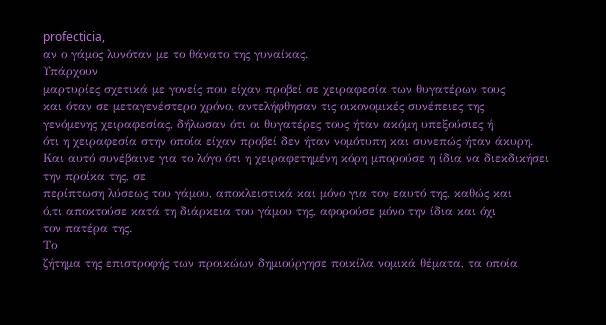profecticia,
αν ο γάμος λυνόταν με το θάνατο της γυναίκας.
Υπάρχουν
μαρτυρίες σχετικά με γονείς που είχαν προβεί σε χειραφεσία των θυγατέρων τους
και όταν σε μεταγενέστερο χρόνο, αντελήφθησαν τις οικονομικές συνέπειες της
γενόμενης χειραφεσίας, δήλωσαν ότι οι θυγατέρες τους ήταν ακόμη υπεξούσιες ή
ότι η χειραφεσία στην οποία είχαν προβεί δεν ήταν νομότυπη και συνεπώς ήταν άκυρη.
Και αυτό συνέβαινε για το λόγο ότι η χειραφετημένη κόρη μπορούσε η ίδια να διεκδικήσει την προίκα της, σε
περίπτωση λύσεως του γάμου, αποκλειστικά και μόνο για τον εαυτό της, καθώς και
ό,τι αποκτούσε κατά τη διάρκεια του γάμου της, αφορούσε μόνο την ίδια και όχι
τον πατέρα της.
Το
ζήτημα της επιστροφής των προικώων δημιούργησε ποικίλα νομικά θέματα, τα οποία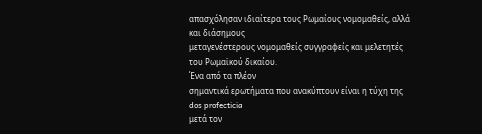απασχόλησαν ιδιαίτερα τους Ρωμαίους νομομαθείς, αλλά και διάσημους
μεταγενέστερους νομομαθείς συγγραφείς και μελετητές του Ρωμαϊκού δικαίου.
Ένα από τα πλέον
σημαντικά ερωτήματα που ανακύπτουν είναι η τύχη της dos profecticia
μετά τον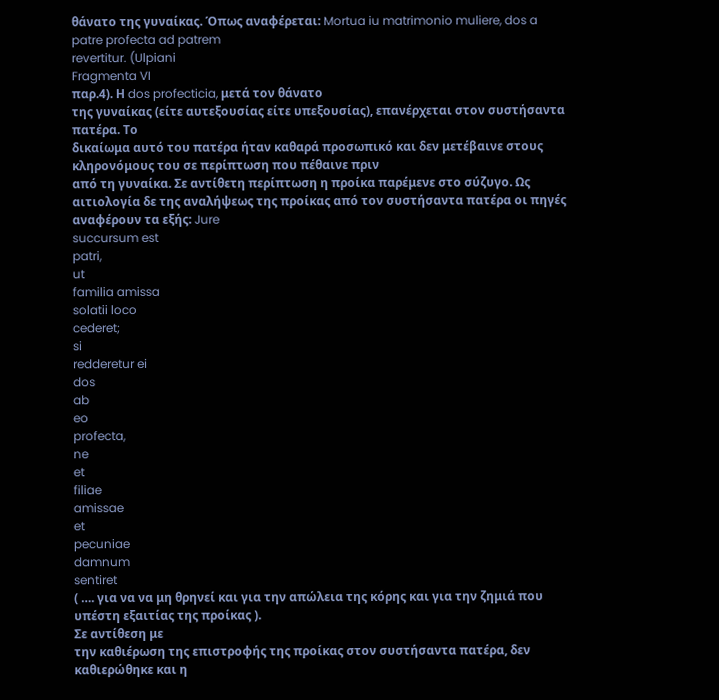θάνατο της γυναίκας. Όπως αναφέρεται: Mortua iu matrimonio muliere, dos a patre profecta ad patrem
revertitur. (Ulpiani
Fragmenta VI
παρ.4). Η dos profecticia, μετά τον θάνατο
της γυναίκας (είτε αυτεξουσίας είτε υπεξουσίας), επανέρχεται στον συστήσαντα
πατέρα. Το
δικαίωμα αυτό του πατέρα ήταν καθαρά προσωπικό και δεν μετέβαινε στους
κληρονόμους του σε περίπτωση που πέθαινε πριν
από τη γυναίκα. Σε αντίθετη περίπτωση η προίκα παρέμενε στο σύζυγο. Ως
αιτιολογία δε της αναλήψεως της προίκας από τον συστήσαντα πατέρα οι πηγές
αναφέρουν τα εξής: Jure
succursum est
patri,
ut
familia amissa
solatii loco
cederet;
si
redderetur ei
dos
ab
eo
profecta,
ne
et
filiae
amissae
et
pecuniae
damnum
sentiret
( …. για να να μη θρηνεί και για την απώλεια της κόρης και για την ζημιά που
υπέστη εξαιτίας της προίκας ).
Σε αντίθεση με
την καθιέρωση της επιστροφής της προίκας στον συστήσαντα πατέρα, δεν
καθιερώθηκε και η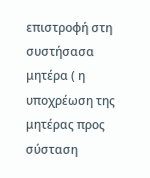επιστροφή στη συστήσασα μητέρα ( η υποχρέωση της μητέρας προς
σύσταση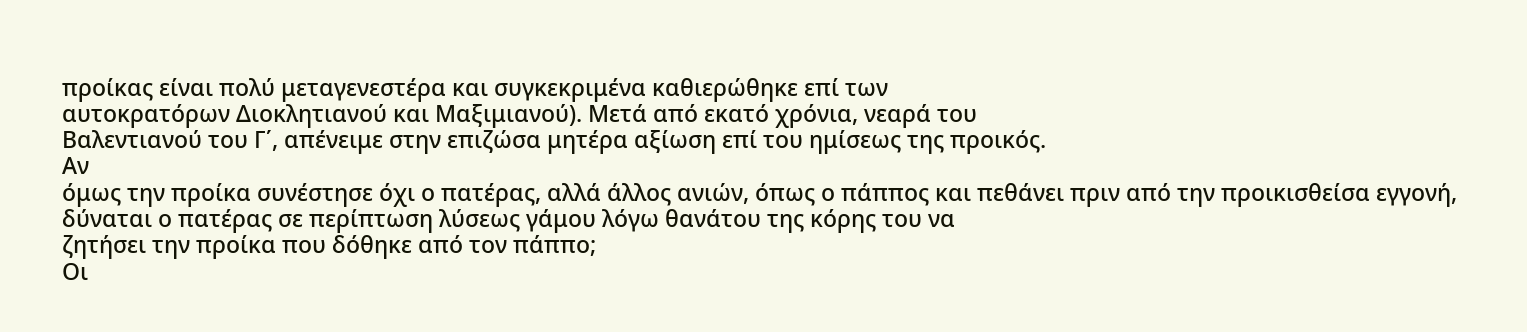προίκας είναι πολύ μεταγενεστέρα και συγκεκριμένα καθιερώθηκε επί των
αυτοκρατόρων Διοκλητιανού και Μαξιμιανού). Μετά από εκατό χρόνια, νεαρά του
Βαλεντιανού του Γ΄, απένειμε στην επιζώσα μητέρα αξίωση επί του ημίσεως της προικός.
Αν
όμως την προίκα συνέστησε όχι ο πατέρας, αλλά άλλος ανιών, όπως ο πάππος και πεθάνει πριν από την προικισθείσα εγγονή,
δύναται ο πατέρας σε περίπτωση λύσεως γάμου λόγω θανάτου της κόρης του να
ζητήσει την προίκα που δόθηκε από τον πάππο;
Οι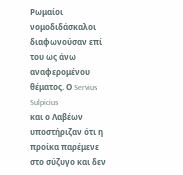Ρωμαίοι
νομοδιδάσκαλοι διαφωνούσαν επί του ως άνω αναφερομένου θέματος. Ο Servius Sulpicius
και ο Λαβέων υποστήριζαν ότι η
προίκα παρέμενε στο σύζυγο και δεν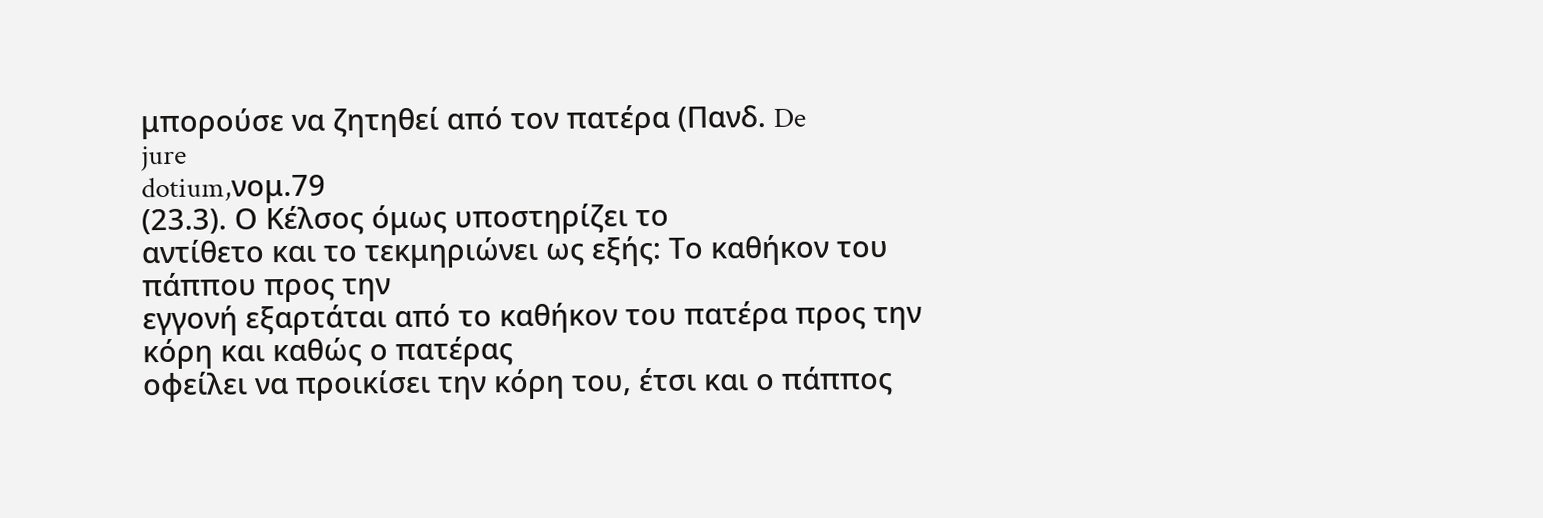μπορούσε να ζητηθεί από τον πατέρα (Πανδ. De
jure
dotium,νομ.79
(23.3). Ο Κέλσος όμως υποστηρίζει το
αντίθετο και το τεκμηριώνει ως εξής: Tο καθήκον του πάππου προς την
εγγονή εξαρτάται από το καθήκον του πατέρα προς την κόρη και καθώς ο πατέρας
οφείλει να προικίσει την κόρη του, έτσι και ο πάππος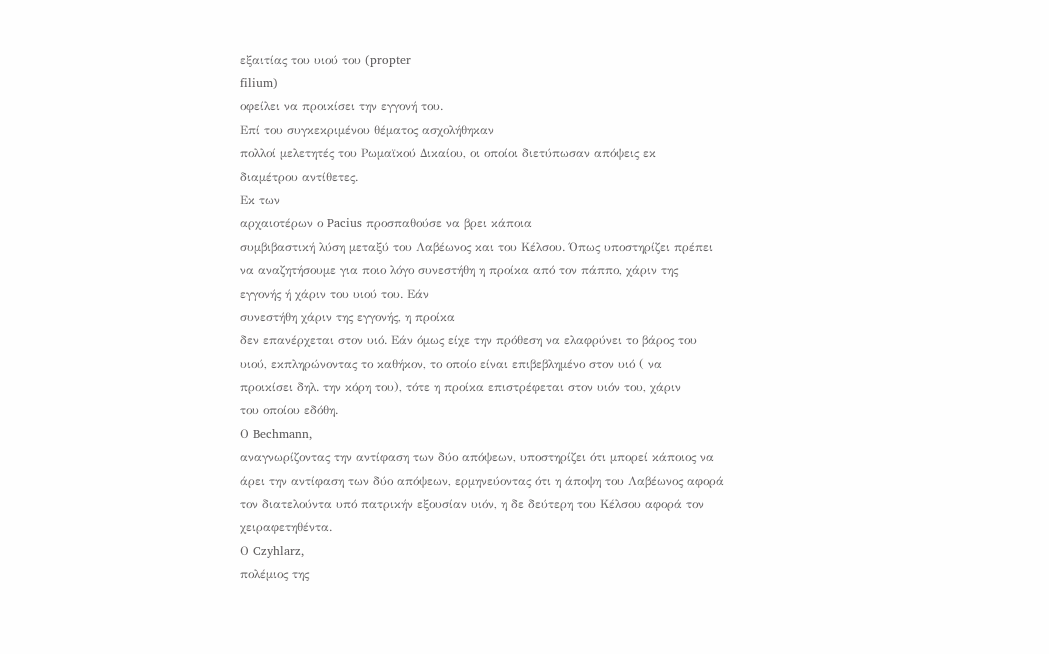εξαιτίας του υιού του (propter
filium)
οφείλει να προικίσει την εγγονή του.
Επί του συγκεκριμένου θέματος ασχολήθηκαν
πολλοί μελετητές του Ρωμαϊκού Δικαίου, οι οποίοι διετύπωσαν απόψεις εκ
διαμέτρου αντίθετες.
Εκ των
αρχαιοτέρων ο Pacius προσπαθούσε να βρει κάποια
συμβιβαστική λύση μεταξύ του Λαβέωνος και του Κέλσου. Όπως υποστηρίζει πρέπει
να αναζητήσουμε για ποιο λόγο συνεστήθη η προίκα από τον πάππο, χάριν της
εγγονής ή χάριν του υιού του. Εάν
συνεστήθη χάριν της εγγονής, η προίκα
δεν επανέρχεται στον υιό. Εάν όμως είχε την πρόθεση να ελαφρύνει το βάρος του
υιού, εκπληρώνοντας το καθήκον, το οποίο είναι επιβεβλημένο στον υιό ( να
προικίσει δηλ. την κόρη του), τότε η προίκα επιστρέφεται στον υιόν του, χάριν
του οποίου εδόθη.
Ο Bechmann,
αναγνωρίζοντας την αντίφαση των δύο απόψεων, υποστηρίζει ότι μπορεί κάποιος να
άρει την αντίφαση των δύο απόψεων, ερμηνεύοντας ότι η άποψη του Λαβέωνος αφορά
τον διατελούντα υπό πατρικήν εξουσίαν υιόν, η δε δεύτερη του Κέλσου αφορά τον
χειραφετηθέντα.
Ο Czyhlarz,
πολέμιος της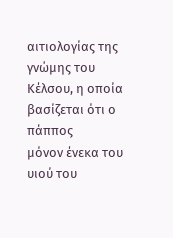αιτιολογίας της γνώμης του Κέλσου, η οποία βασίζεται ότι ο πάππος
μόνον ένεκα του υιού του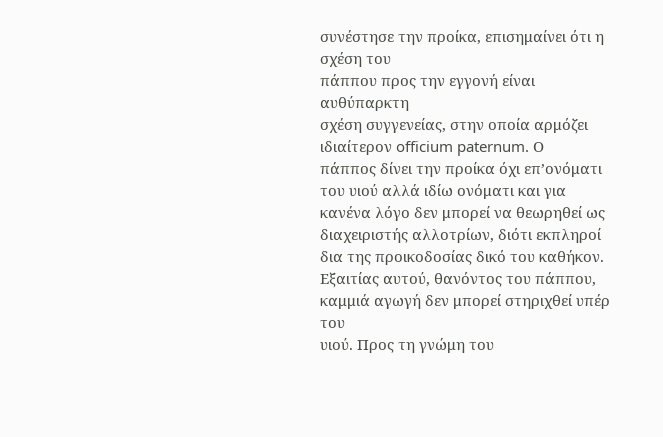συνέστησε την προίκα, επισημαίνει ότι η σχέση του
πάππου προς την εγγονή είναι αυθύπαρκτη
σχέση συγγενείας, στην οποία αρμόζει ιδιαίτερον officium paternum. Ο
πάππος δίνει την προίκα όχι επ’ονόματι του υιού αλλά ιδίω ονόματι και για κανένα λόγο δεν μπορεί να θεωρηθεί ως
διαχειριστής αλλοτρίων, διότι εκπληροί δια της προικοδοσίας δικό του καθήκον.
Εξαιτίας αυτού, θανόντος του πάππου, καμμιά αγωγή δεν μπορεί στηριχθεί υπέρ του
υιού. Προς τη γνώμη του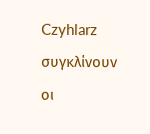Czyhlarz
συγκλίνουν οι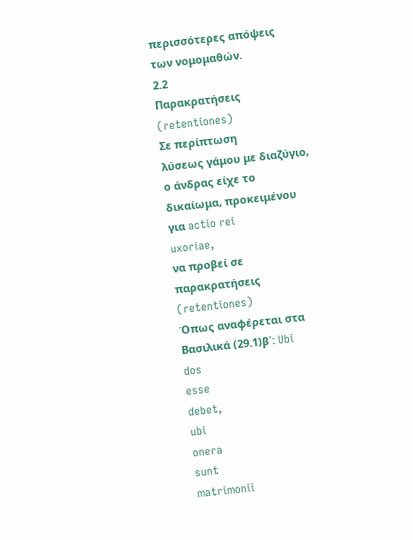περισσότερες απόψεις των νομομαθών.
2.2
Παρακρατήσεις (retentiones)
Σε περίπτωση
λύσεως γάμου με διαζύγιο,
ο άνδρας είχε το δικαίωμα, προκειμένου για actio rei
uxoriae,
να προβεί σε παρακρατήσεις (retentiones)
Όπως αναφέρεται στα Βασιλικά (29.1)β΄: Ubi
dos
esse
debet,
ubi
onera
sunt
matrimonii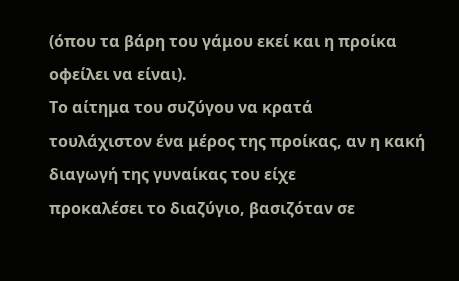(όπου τα βάρη του γάμου εκεί και η προίκα οφείλει να είναι).
Το αίτημα του συζύγου να κρατά
τουλάχιστον ένα μέρος της προίκας, αν η κακή διαγωγή της γυναίκας του είχε
προκαλέσει το διαζύγιο, βασιζόταν σε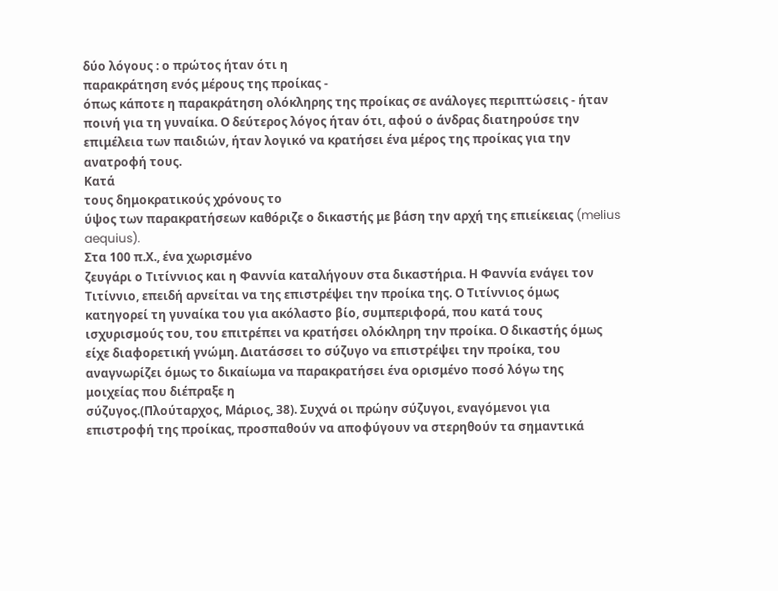δύο λόγους : ο πρώτος ήταν ότι η
παρακράτηση ενός μέρους της προίκας -
όπως κάποτε η παρακράτηση ολόκληρης της προίκας σε ανάλογες περιπτώσεις - ήταν
ποινή για τη γυναίκα. Ο δεύτερος λόγος ήταν ότι, αφού ο άνδρας διατηρούσε την
επιμέλεια των παιδιών, ήταν λογικό να κρατήσει ένα μέρος της προίκας για την
ανατροφή τους.
Κατά
τους δημοκρατικούς χρόνους το
ύψος των παρακρατήσεων καθόριζε ο δικαστής με βάση την αρχή της επιείκειας (melius aequius).
Στα 100 π.Χ., ένα χωρισμένο
ζευγάρι ο Τιτίννιος και η Φαννία καταλήγουν στα δικαστήρια. Η Φαννία ενάγει τον
Τιτίννιο, επειδή αρνείται να της επιστρέψει την προίκα της. Ο Τιτίννιος όμως
κατηγορεί τη γυναίκα του για ακόλαστο βίο, συμπεριφορά, που κατά τους
ισχυρισμούς του, του επιτρέπει να κρατήσει ολόκληρη την προίκα. Ο δικαστής όμως
είχε διαφορετική γνώμη. Διατάσσει το σύζυγο να επιστρέψει την προίκα, του
αναγνωρίζει όμως το δικαίωμα να παρακρατήσει ένα ορισμένο ποσό λόγω της
μοιχείας που διέπραξε η
σύζυγος.(Πλούταρχος, Μάριος, 38). Συχνά οι πρώην σύζυγοι, εναγόμενοι για
επιστροφή της προίκας, προσπαθούν να αποφύγουν να στερηθούν τα σημαντικά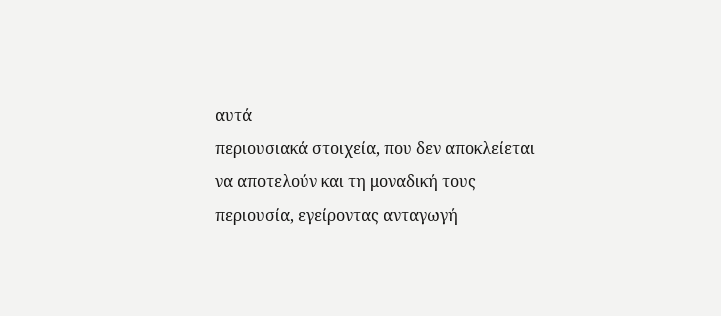αυτά
περιουσιακά στοιχεία, που δεν αποκλείεται να αποτελούν και τη μοναδική τους
περιουσία, εγείροντας ανταγωγή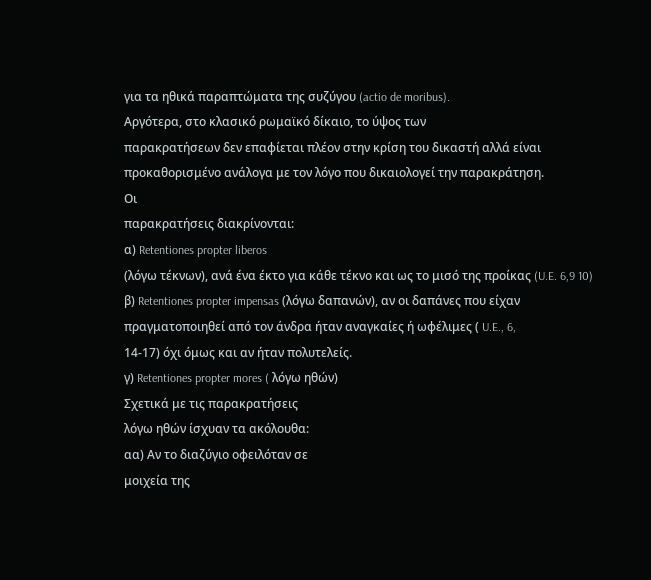για τα ηθικά παραπτώματα της συζύγου (actio de moribus).
Αργότερα, στο κλασικό ρωμαϊκό δίκαιο, το ύψος των
παρακρατήσεων δεν επαφίεται πλέον στην κρίση του δικαστή αλλά είναι
προκαθορισμένο ανάλογα με τον λόγο που δικαιολογεί την παρακράτηση.
Οι
παρακρατήσεις διακρίνονται:
α) Retentiones propter liberos
(λόγω τέκνων), ανά ένα έκτο για κάθε τέκνο και ως το μισό της προίκας (U.E. 6,9 10)
β) Retentiones propter impensas (λόγω δαπανών), αν οι δαπάνες που είχαν
πραγματοποιηθεί από τον άνδρα ήταν αναγκαίες ή ωφέλιμες ( U.E., 6,
14-17) όχι όμως και αν ήταν πολυτελείς.
γ) Retentiones propter mores ( λόγω ηθών)
Σχετικά με τις παρακρατήσεις
λόγω ηθών ίσχυαν τα ακόλουθα:
αα) Αν το διαζύγιο οφειλόταν σε
μοιχεία της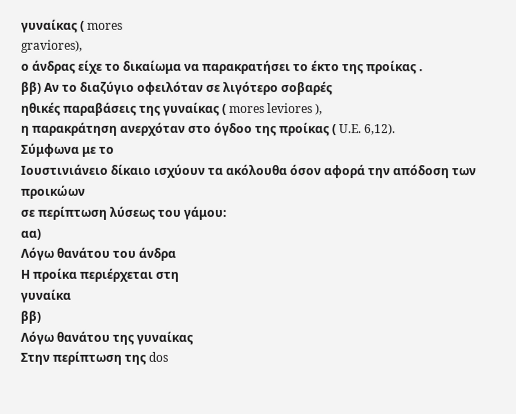γυναίκας ( mores
graviores),
ο άνδρας είχε το δικαίωμα να παρακρατήσει το έκτο της προίκας .
ββ) Αν το διαζύγιο οφειλόταν σε λιγότερο σοβαρές
ηθικές παραβάσεις της γυναίκας ( mores leviores ),
η παρακράτηση ανερχόταν στο όγδοο της προίκας ( U.E. 6,12).
Σύμφωνα με το
Ιουστινιάνειο δίκαιο ισχύουν τα ακόλουθα όσον αφορά την απόδοση των προικώων
σε περίπτωση λύσεως του γάμου:
αα)
Λόγω θανάτου του άνδρα
Η προίκα περιέρχεται στη
γυναίκα
ββ)
Λόγω θανάτου της γυναίκας
Στην περίπτωση της dos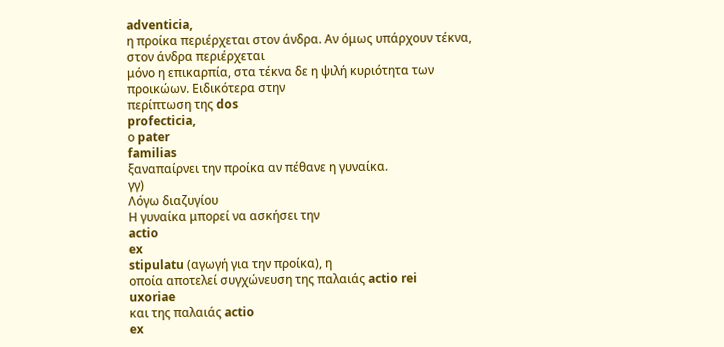adventicia,
η προίκα περιέρχεται στον άνδρα. Αν όμως υπάρχουν τέκνα, στον άνδρα περιέρχεται
μόνο η επικαρπία, στα τέκνα δε η ψιλή κυριότητα των προικώων. Ειδικότερα στην
περίπτωση της dos
profecticia,
ο pater
familias
ξαναπαίρνει την προίκα αν πέθανε η γυναίκα.
γγ)
Λόγω διαζυγίου
Η γυναίκα μπορεί να ασκήσει την
actio
ex
stipulatu (αγωγή για την προίκα), η
οποία αποτελεί συγχώνευση της παλαιάς actio rei
uxoriae
και της παλαιάς actio
ex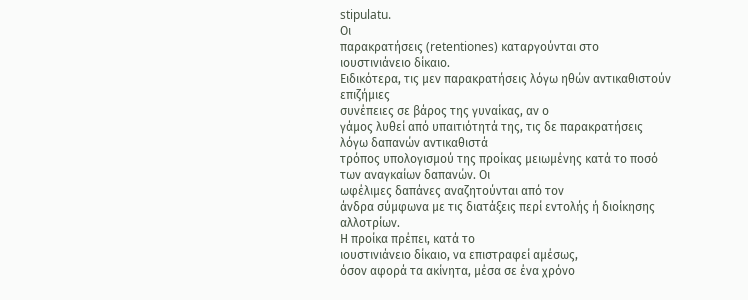stipulatu.
Οι
παρακρατήσεις (retentiones) καταργούνται στο
ιουστινιάνειο δίκαιο.
Ειδικότερα, τις μεν παρακρατήσεις λόγω ηθών αντικαθιστούν επιζήμιες
συνέπειες σε βάρος της γυναίκας, αν ο
γάμος λυθεί από υπαιτιότητά της, τις δε παρακρατήσεις λόγω δαπανών αντικαθιστά
τρόπος υπολογισμού της προίκας μειωμένης κατά το ποσό των αναγκαίων δαπανών. Οι
ωφέλιμες δαπάνες αναζητούνται από τον
άνδρα σύμφωνα με τις διατάξεις περί εντολής ή διοίκησης αλλοτρίων.
Η προίκα πρέπει, κατά το
ιουστινιάνειο δίκαιο, να επιστραφεί αμέσως,
όσον αφορά τα ακίνητα, μέσα σε ένα χρόνο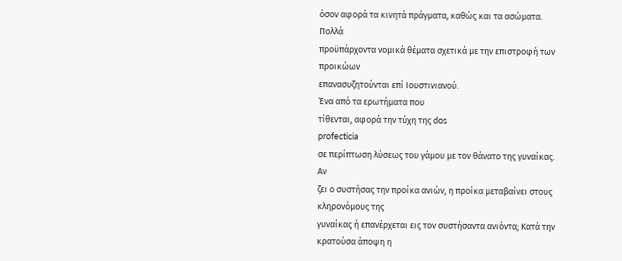όσον αφορά τα κινητά πράγματα, καθώς και τα ασώματα.
Πολλά
προϋπάρχοντα νομικά θέματα σχετικά με την επιστροφή των προικώων
επανασυζητούνται επί Ιουστινιανού.
Ένα από τα ερωτήματα που
τίθενται, αφορά την τύχη της dos
profecticia
σε περίπτωση λύσεως του γάμου με τον θάνατο της γυναίκας.
Αν
ζει ο συστήσας την προίκα ανιών, η προίκα μεταβαίνει στους κληρονόμους της
γυναίκας ή επανέρχεται εις τον συστήσαντα ανιόντα; Κατά την κρατούσα άποψη η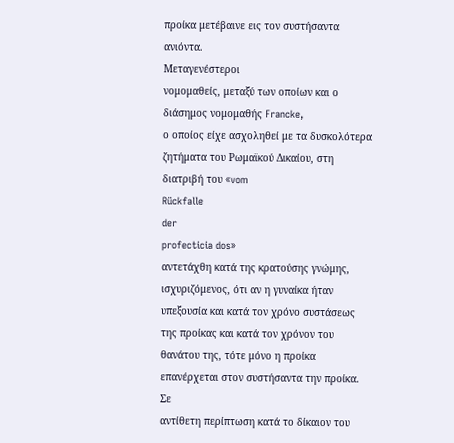προίκα μετέβαινε εις τον συστήσαντα ανιόντα.
Μεταγενέστεροι
νομομαθείς, μεταξύ των οποίων και ο διάσημος νομομαθής Francke,
ο οποίος είχε ασχοληθεί με τα δυσκολότερα ζητήματα του Ρωμαϊκού Δικαίου, στη
διατριβή του «vom
Rückfalle
der
profecticia dos»
αντετάχθη κατά της κρατούσης γνώμης, ισχυριζόμενος, ότι αν η γυναίκα ήταν
υπεξουσία και κατά τον χρόνο συστάσεως της προίκας και κατά τον χρόνον του
θανάτου της, τότε μόνο η προίκα επανέρχεται στον συστήσαντα την προίκα. Σε
αντίθετη περίπτωση κατά το δίκαιον του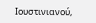Ιουστινιανού,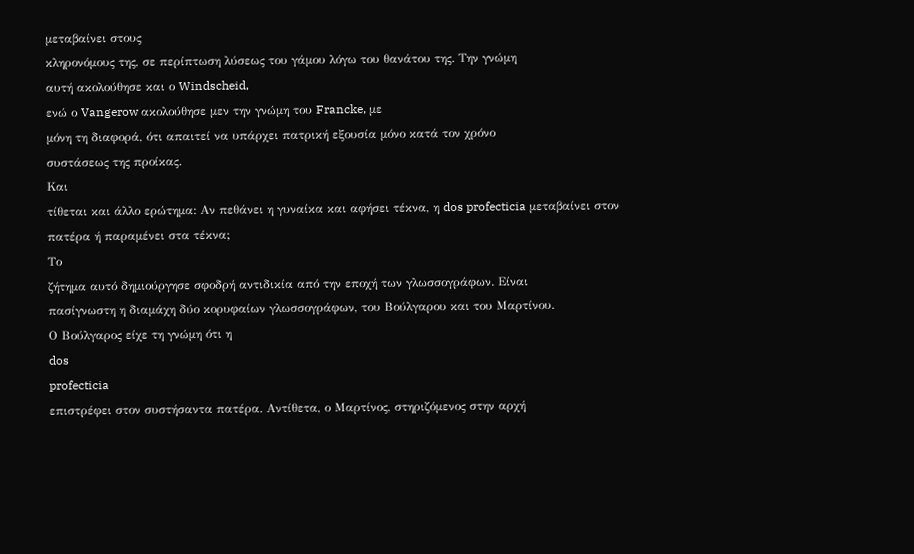μεταβαίνει στους
κληρονόμους της, σε περίπτωση λύσεως του γάμου λόγω του θανάτου της. Την γνώμη
αυτή ακολούθησε και ο Windscheid,
ενώ ο Vangerow ακολούθησε μεν την γνώμη του Francke, με
μόνη τη διαφορά, ότι απαιτεί να υπάρχει πατρική εξουσία μόνο κατά τον χρόνο
συστάσεως της προίκας.
Και
τίθεται και άλλο ερώτημα: Αν πεθάνει η γυναίκα και αφήσει τέκνα, η dos profecticia μεταβαίνει στον
πατέρα ή παραμένει στα τέκνα;
Το
ζήτημα αυτό δημιούργησε σφοδρή αντιδικία από την εποχή των γλωσσογράφων. Είναι
πασίγνωστη η διαμάχη δύο κορυφαίων γλωσσογράφων, του Βούλγαρου και του Μαρτίνου.
Ο Βούλγαρος είχε τη γνώμη ότι η
dos
profecticia
επιστρέφει στον συστήσαντα πατέρα. Αντίθετα, ο Μαρτίνος, στηριζόμενος στην αρχή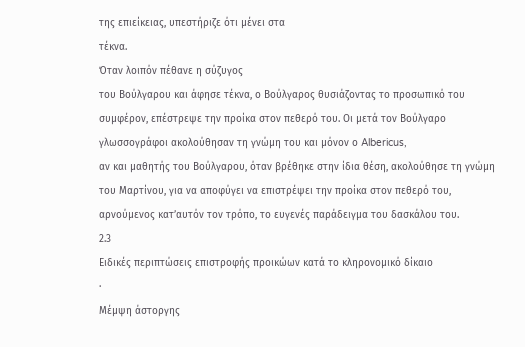της επιείκειας, υπεστήριζε ότι μένει στα
τέκνα.
Όταν λοιπόν πέθανε η σύζυγος
του Βούλγαρου και άφησε τέκνα, ο Βούλγαρος θυσιάζοντας το προσωπικό του
συμφέρον, επέστρεψε την προίκα στον πεθερό του. Οι μετά τον Βούλγαρο
γλωσσογράφοι ακολούθησαν τη γνώμη του και μόνον ο Albericus,
αν και μαθητής του Βούλγαρου, όταν βρέθηκε στην ίδια θέση, ακολούθησε τη γνώμη
του Μαρτίνου, για να αποφύγει να επιστρέψει την προίκα στον πεθερό του,
αρνούμενος κατ’αυτόν τον τρόπο, το ευγενές παράδειγμα του δασκάλου του.
2.3
Ειδικές περιπτώσεις επιστροφής προικώων κατά το κληρονομικό δίκαιο
·
Μέμψη άστοργης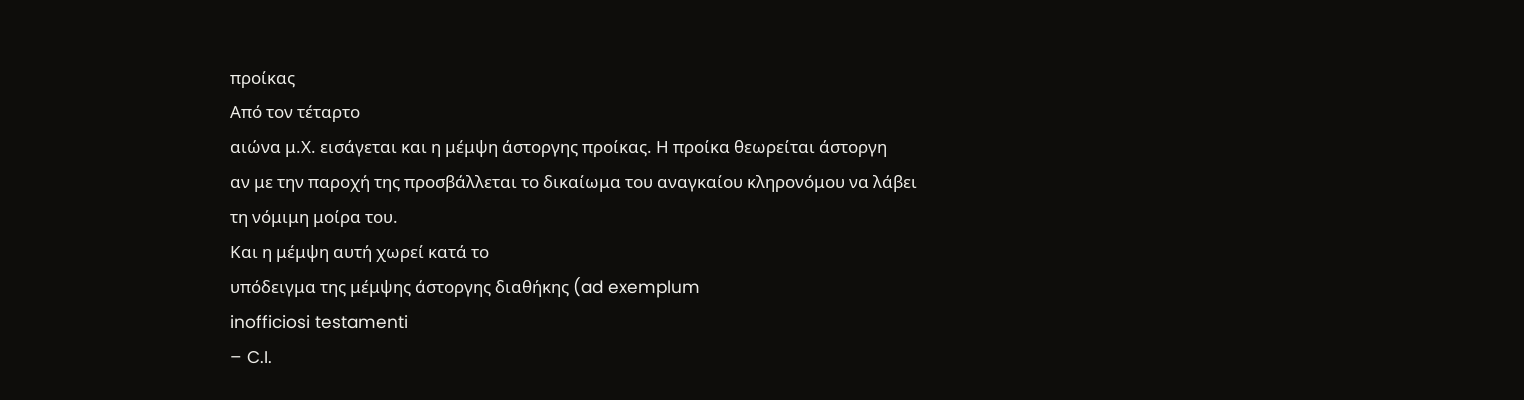προίκας
Από τον τέταρτο
αιώνα μ.Χ. εισάγεται και η μέμψη άστοργης προίκας. Η προίκα θεωρείται άστοργη
αν με την παροχή της προσβάλλεται το δικαίωμα του αναγκαίου κληρονόμου να λάβει
τη νόμιμη μοίρα του.
Και η μέμψη αυτή χωρεί κατά το
υπόδειγμα της μέμψης άστοργης διαθήκης (ad exemplum
inofficiosi testamenti
– C.I.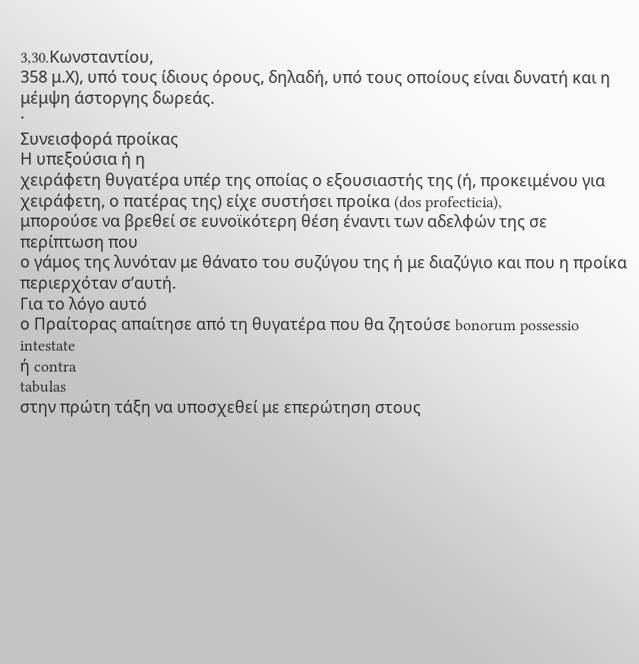3,30.Kωνσταντίου,
358 μ.Χ), υπό τους ίδιους όρους, δηλαδή, υπό τους οποίους είναι δυνατή και η
μέμψη άστοργης δωρεάς.
·
Συνεισφορά προίκας
Η υπεξούσια ή η
χειράφετη θυγατέρα υπέρ της οποίας ο εξουσιαστής της (ή, προκειμένου για
χειράφετη, ο πατέρας της) είχε συστήσει προίκα (dos profecticia),
μπορούσε να βρεθεί σε ευνοϊκότερη θέση έναντι των αδελφών της σε περίπτωση που
ο γάμος της λυνόταν με θάνατο του συζύγου της ή με διαζύγιο και που η προίκα
περιερχόταν σ’αυτή.
Για το λόγο αυτό
ο Πραίτορας απαίτησε από τη θυγατέρα που θα ζητούσε bonorum possessio
intestate
ή contra
tabulas
στην πρώτη τάξη να υποσχεθεί με επερώτηση στους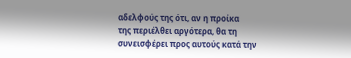αδελφούς της ότι, αν η προίκα
της περιέλθει αργότερα, θα τη συνεισφέρει προς αυτούς κατά την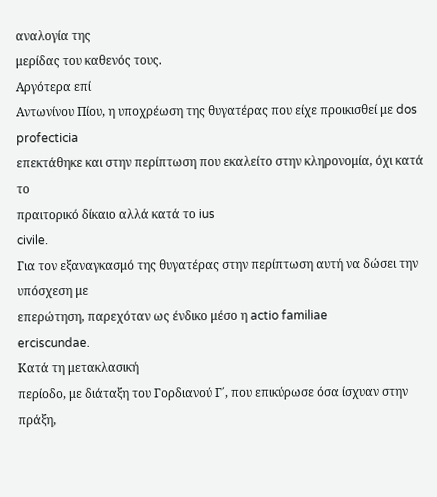αναλογία της
μερίδας του καθενός τους.
Αργότερα επί
Αντωνίνου Πίου, η υποχρέωση της θυγατέρας που είχε προικισθεί με dos
profecticia
επεκτάθηκε και στην περίπτωση που εκαλείτο στην κληρονομία, όχι κατά το
πραιτορικό δίκαιο αλλά κατά το ius
civile.
Για τον εξαναγκασμό της θυγατέρας στην περίπτωση αυτή να δώσει την υπόσχεση με
επερώτηση, παρεχόταν ως ένδικο μέσο η actio familiae
erciscundae.
Κατά τη μετακλασική
περίοδο, με διάταξη του Γορδιανού Γ΄, που επικύρωσε όσα ίσχυαν στην πράξη,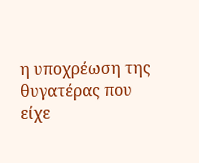η υποχρέωση της θυγατέρας που είχε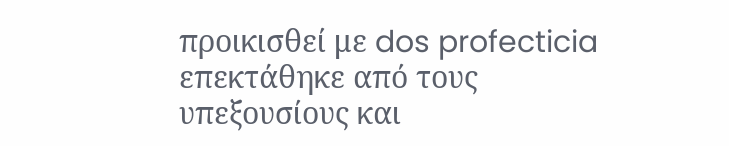προικισθεί με dos profecticia
επεκτάθηκε από τους υπεξουσίους και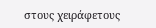στους χειράφετους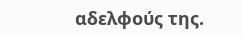αδελφούς της.